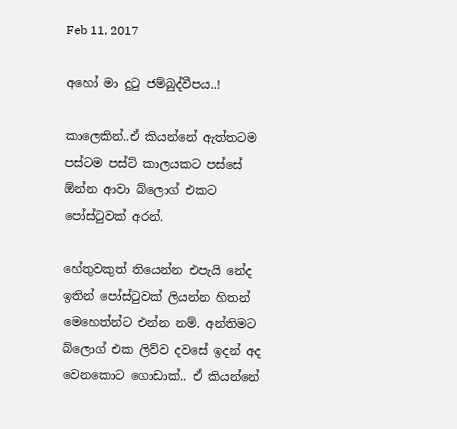Feb 11, 2017

අහෝ මා දුටු ජම්බුද්වීපය..!

කාලෙකින්..ඒ කියන්නේ ඇත්තටම පස්ටම පස්ට් කාලයකට පස්සේ ඕන්න ආවා බ්ලොග් එකට පෝස්ටුවක් අරන්.

හේතුවකුත් තියෙන්න එපැයි නේද ඉතින් පෝස්ටුවක් ලියන්න හිතන් මෙහෙත්න්ට එන්න නම්. අන්තිමට බ්ලොග් එක ලිව්ව දවසේ ඉදන් අද වෙනකොට ගොඩාක්.. ඒ කියන්නේ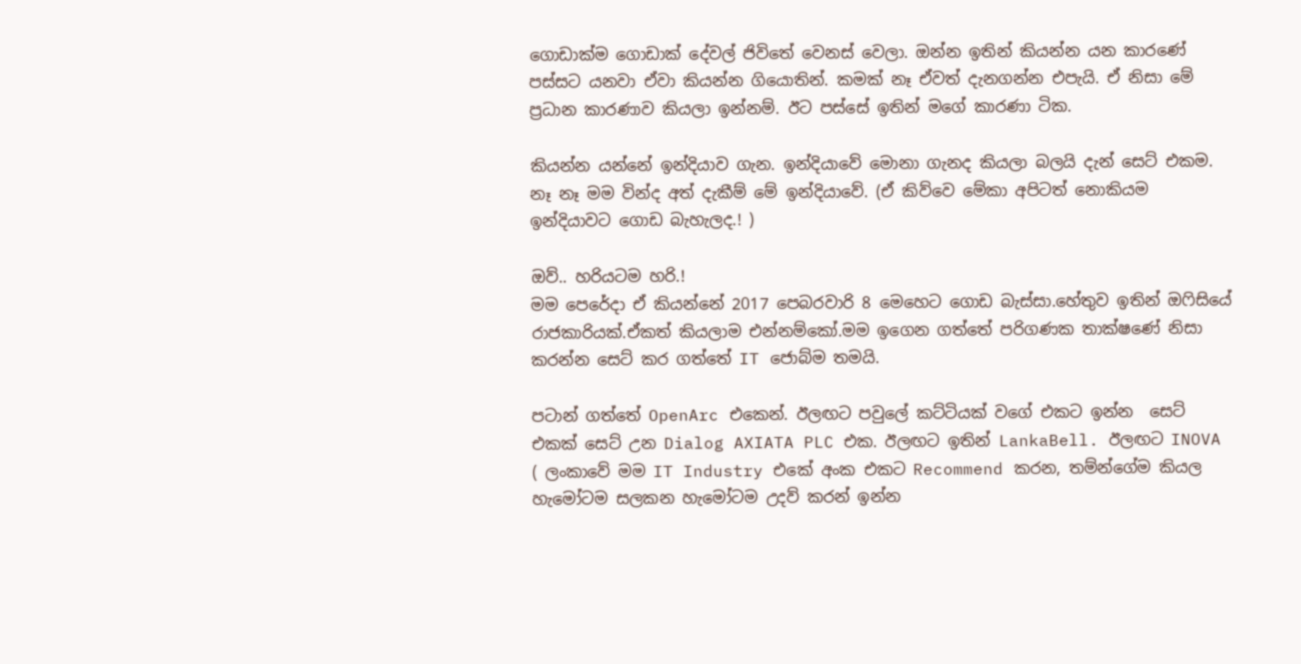ගොඩාක්ම ගොඩාක් දේවල් ජිවිතේ වෙනස් වෙලා. ඔන්න ඉතින් කියන්න යන කාරණේ පස්සට යනවා ඒවා කියන්න ගියොතින්. කමක් නෑ ඒවත් දැනගන්න එපැයි. ඒ නිසා මේ ප්‍රධාන කාරණාව කියලා ඉන්නම්. ඊට පස්සේ ඉතින් මගේ කාරණා ටික.

කියන්න යන්නේ ඉන්දියාව ගැන. ඉන්දියාවේ මොනා ගැනද කියලා බලයි දැන් සෙට් එකම. නෑ නෑ මම වින්ද අත් දැකීම් මේ ඉන්දියාවේ. (ඒ කිව්වෙ මේකා අපිටත් නොකියම ඉන්දියාවට ගොඩ බැහැලද.! )

ඔව්.. හරියටම හරි.!
මම පෙරේදා ඒ කියන්නේ 2017 පෙබරවාරි 8 මෙහෙට ගොඩ බැස්සා.හේතුව ඉතින් ඔෆිසියේ රාජකාරියක්.ඒකත් කියලාම එන්නම්කෝ.මම ඉගෙන ගත්තේ පරිගණක තාක්ෂණේ නිසා කරන්න සෙට් කර ගත්තේ IT ජොබ්ම තමයි.

පටාන් ගත්තේ OpenArc එකෙන්. ඊලඟට පවුලේ කට්ටියක් වගේ එකට ඉන්න  සෙට් එකක් සෙට් උන Dialog AXIATA PLC එක. ඊලඟට ඉතින් LankaBell. ඊලඟට INOVA ( ලංකාවේ මම IT Industry එකේ අංක එකට Recommend කරන, තම්න්ගේම කියල හැමෝටම සලකන හැමෝටම උදව් කරන් ඉන්න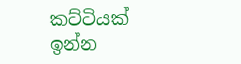කට්ටියක් ඉන්න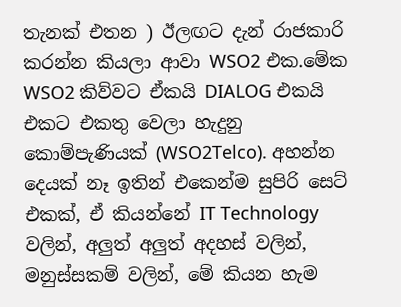තැනක් එතන ) ඊලඟට දැන් රාජකාරි කරන්න කියලා ආවා WSO2 එක.මේක WSO2 කිව්වට ඒකයි DIALOG එකයි එකට එකතු වෙලා හැදුනු කොම්පැණියක් (WSO2Telco). අහන්න දෙයක් නෑ ඉතින් එකෙන්ම සුපිරි සෙට් එකක්, ඒ කියන්නේ IT Technology වලින්, අලුත් අලුත් අදහස් වලින්, මනුස්සකම් වලින්, මේ කියන හැම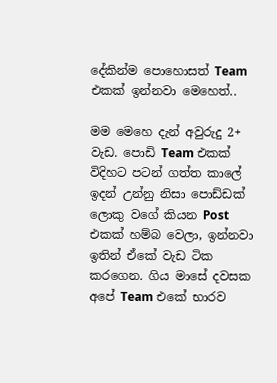දේකින්ම පොහොසත් Team එකක් ඉන්නවා මෙහෙත්..

මම මෙහෙ දැන් අවුරුදු 2+ වැඩ. පොඩි Team එකක් විදිහට පටන් ගත්ත කාලේ ඉදන් උන්නු නිසා පොඩ්ඩක් ලොකු වගේ කියන Post එකක් හම්බ වෙලා, ඉන්නවා ඉතින් ඒකේ වැඩ ටික කරගෙන. ගිය මාසේ දවසක අපේ Team එකේ භාරව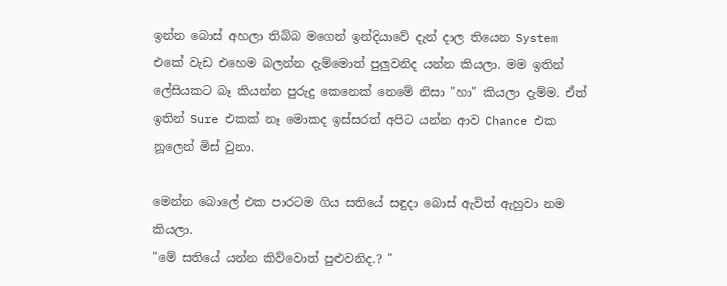ඉන්න බොස් අහලා තිබ්බ මගෙන් ඉන්දියාවේ දැන් දාල තියෙන System එකේ වැඩ එහෙම බලන්න දැම්මොත් පුලුවනිද යන්න කියලා. මම ඉතින් ලේසියකට බෑ කියන්න පුරුදු කෙනෙක් නෙමේ නිසා "හා" කියලා දැම්ම. ඒත් ඉතින් Sure එකක් නෑ මොකද ඉස්සරත් අපිට යන්න ආව Chance එක නූලෙන් මිස් වුනා.

මෙන්න බොලේ එක පාරටම ගිය සතියේ සඳුදා බොස් ඇවිත් ඇහුවා නම කියලා.
"මේ සතියේ යන්න කිව්වොත් පුළුවනිද.? "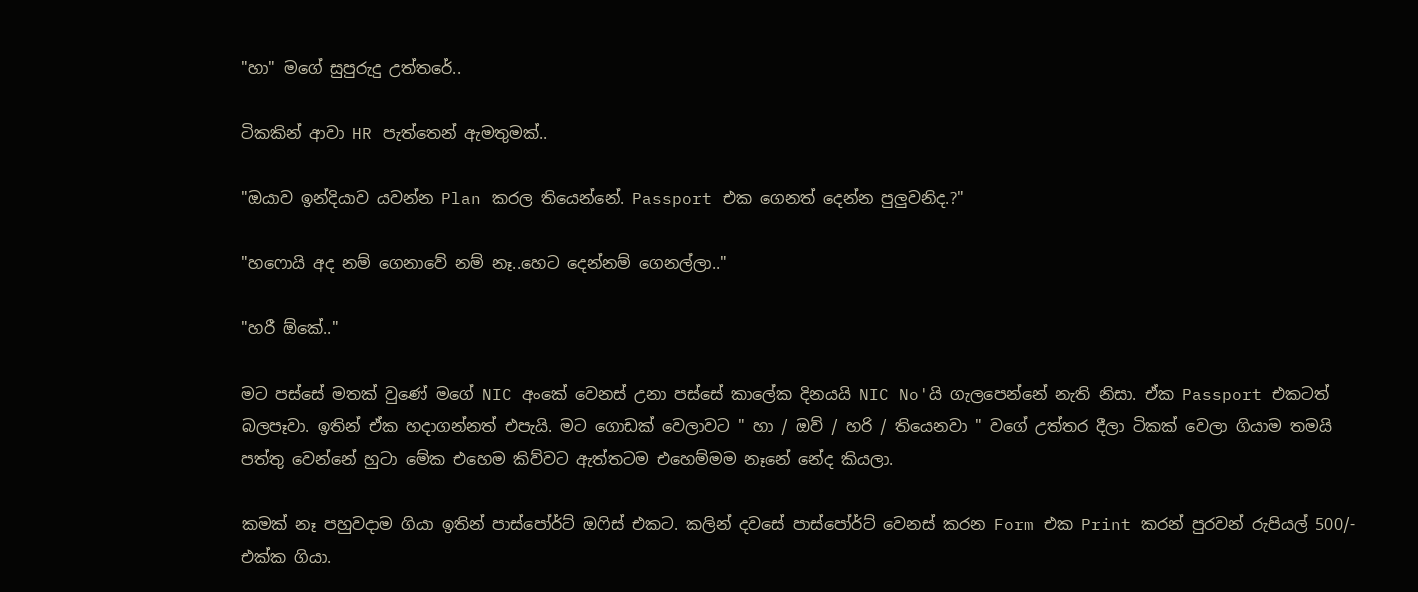"හා" මගේ සුපුරුදු උත්තරේ..

ටිකකින් ආවා HR පැත්තෙන් ඇමතුමක්..

"ඔයාව ඉන්දියාව යවන්න Plan කරල තියෙන්නේ. Passport එක ගෙනත් දෙන්න පුලුවනිද.?"

"හෆොයි අද නම් ගෙනාවේ නම් නෑ..හෙට දෙන්නම් ගෙනල්ලා.."

"හරී ඕකේ.."

මට පස්සේ මතක් වුණේ මගේ NIC අංකේ වෙනස් උනා පස්සේ කාලේක දිනයයි NIC No'යි ගැලපෙන්නේ නැති නිසා. ඒක Passport එකටත් බලපෑවා. ඉතින් ඒක හදාගන්නත් එපැයි. මට ගොඩක් වෙලාවට " හා / ඔව් / හරි / තියෙනවා " වගේ උත්තර දීලා ටිකක් වෙලා ගියාම තමයි පත්තු වෙන්නේ හුටා මේක එහෙම කිව්වට ඇත්තටම එහෙම්මම නෑනේ නේද කියලා.

කමක් නෑ පහුවදාම ගියා ඉතින් පාස්පෝර්ට් ඔෆිස් එකට. කලින් දවසේ පාස්පෝර්ට් වෙනස් කරන Form එක Print කරන් පුරවන් රුපියල් 500/- එක්ක ගියා.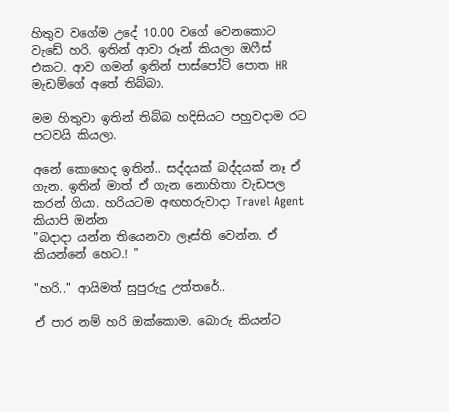හිතුව වගේම උදේ 10.00 වගේ වෙනකොට වැඩේ හරි. ඉතින් ආවා රූන් කියලා ඔෆීස් එකට. ආව ගමන් ඉතින් පාස්පෝට් පොත HR මැඩම්ගේ අතේ තිබ්බා.

මම හිතුවා ඉතින් තිබ්බ හදිසියට පහුවදාම රට පටවයි කියලා.

අනේ කොහෙද ඉතින්.. සද්දයක් බද්දයක් නෑ ඒ ගැන. ඉතින් මාත් ඒ ගැන නොහිතා වැඩපල කරන් ගියා. හරියටම අඟහරුවාදා Travel Agent කියාපි ඔන්න
"බදාදා යන්න තියෙනවා ලෑස්ති වෙන්න. ඒ කියන්නේ හෙට.! "

"හරි.." ආයිමත් සුපුරුදු උත්තරේ..

ඒ පාර නම් හරි ඔක්කොම. බොරු කියන්ට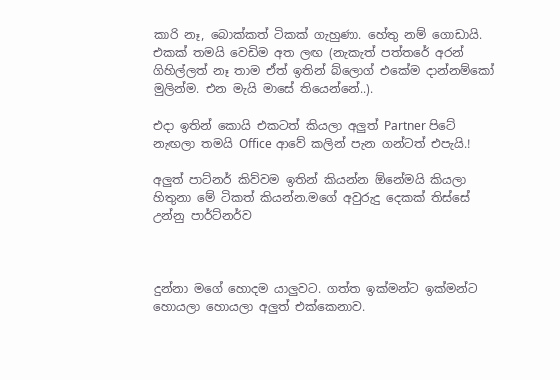කාරි නෑ, බොක්කත් ටිකක් ගැහුණා. හේතු නම් ගොඩායි. එකක් තමයි වෙඩිම අත ලඟ (නැකැත් පත්තරේ අරන් ගිහිල්ලත් නෑ තාම ඒත් ඉතින් බ්ලොග් එකේම දාන්නම්කෝ මුලින්ම. එන මැයි මාසේ තියෙන්නේ..).

එදා ඉතින් කොයි එකටත් කියලා අලුත් Partner පිටේ නැඟලා තමයි Office ආවේ කලින් පැන ගන්ටත් එපැයි.!

අලුත් පාට්නර් කිව්වම ඉතින් කියන්න ඕනේමයි කියලා හිතුනා මේ ටිකත් කියන්න.මගේ අවුරුදු දෙකක් තිස්සේ උන්නු පාර්ට්නර්ව



දුන්නා මගේ හොදම යාලුවට. ගත්ත ඉක්මන්ට ඉක්මන්ට හොයලා හොයලා අලුත් එක්කෙනාව.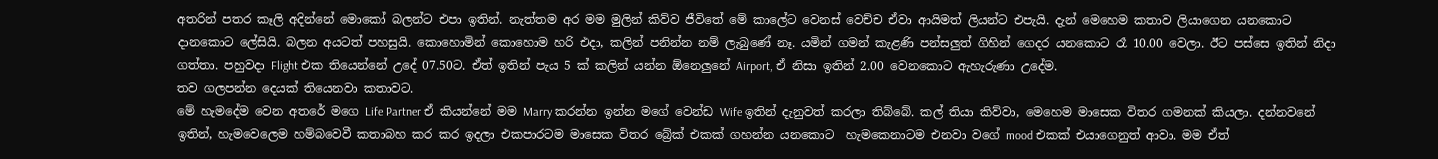අතරින් පතර කෑලි අදින්නේ මොකෝ බලන්ට එපා ඉතින්. නැත්තම අර මම මුලින් කිව්ව ජීවිතේ මේ කාලේට වෙනස් වෙච්ච ඒවා ආයිමත් ලියන්ට එපැයි. දැන් මෙහෙම කතාව ලියාගෙන යනකොට දානකොට ලේසියි. බලන අයටත් පහසුයි. කොහොමින් කොහොම හරි එදා, කලින් පනින්න නම් ලැබුණේ නෑ. යමින් ගමන් කැළණි පන්සලුත් ගිහින් ගෙදර යනකොට රෑ 10.00 වෙලා. ඊට පස්සෙ ඉතින් නිදා ගත්තා. පහුවදා Flight එක තියෙන්නේ උදේ 07.50ට. ඒත් ඉතින් පැය 5 ක් කලින් යන්න ඕනෙලුනේ Airport, ඒ නිසා ඉතින් 2.00 වෙනකොට ඇහැරුණා උදේම.
තව ගලපන්න දෙයක් තියෙනවා කතාවට.
මේ හැමදේම වෙන අතරේ මගෙ Life Partner ඒ කියන්නේ මම Marry කරන්න ඉන්න මගේ වෙන්ඩ Wife ඉතින් දැනුවත් කරලා තිබ්බේ. කල් තියා කිව්වා, මෙහෙම මාසෙක විතර ගමනක් කියලා. දන්නවනේ ඉතින්, හැමවෙලෙම හම්බවෙවී කතාබහ කර කර ඉදලා එකපාරටම මාසෙක විතර බ්‍රේක් එකක් ගහන්න යනකොට  හැමකෙනාටම එනවා වගේ mood එකක් එයාගෙනුත් ආවා. මම ඒත්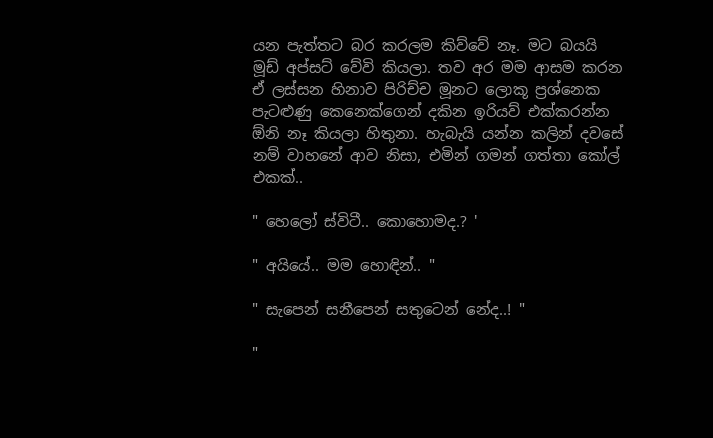යන පැත්තට බර කරලම කිව්වේ නෑ. මට බයයි මූඩ් අප්සට් වේවි කියලා. තව අර මම ආසම කරන ඒ ලස්සන හිනාව පිරිච්ච මූනට ලොකූ ප්‍රශ්නෙක පැටළුණු කෙනෙක්ගෙන් දකින ඉරියව් එක්කරන්න ඕනි නෑ කියලා හිතුනා. හැබැයි යන්න කලින් දවසේ නම් වාහනේ ආව නිසා, එමින් ගමන් ගත්තා කෝල් එකක්..

" හෙලෝ ස්විටී.. කොහොමද.? '

" අයියේ.. මම හොඳින්.. "

" සැපෙන් සනීපෙන් සතුටෙන් නේද..! "

"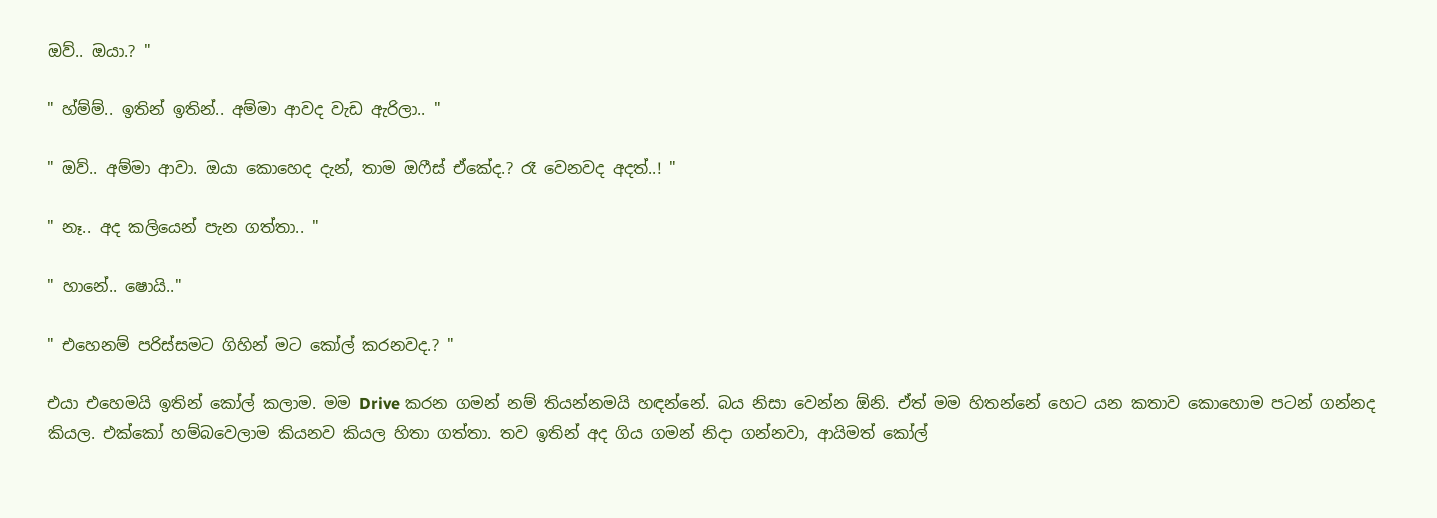ඔව්.. ඔයා.? "

" හ්ම්ම්.. ඉතින් ඉතින්.. අම්මා ආවද වැඩ ඇරිලා.. "

" ඔව්.. අම්මා ආවා. ඔයා කොහෙද දැන්, තාම ඔෆීස් ඒකේද.? රෑ වෙනවද අදත්..! "

" නෑ.. අද කලියෙන් පැන ගත්තා.. "

" හානේ.. ෂොයි.."

" එහෙනම් පරිස්සමට ගිහින් මට කෝල් කරනවද.? "

එයා එහෙමයි ඉතින් කෝල් කලාම. මම Drive කරන ගමන් නම් තියන්නමයි හඳන්නේ. බය නිසා වෙන්න ඕනි. ඒත් මම හිතන්නේ හෙට යන කතාව කොහොම පටන් ගන්නද කියල. එක්කෝ හම්බවෙලාම කියනව කියල හිතා ගත්තා. තව ඉතින් අද ගිය ගමන් නිදා ගන්නවා, ආයිමත් කෝල්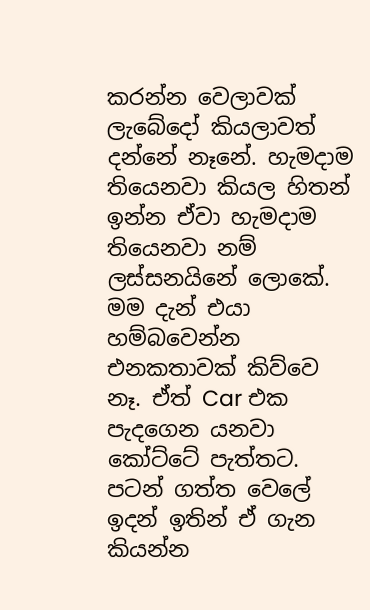කරන්න වෙලාවක් ලැබේදෝ කියලාවත් දන්නේ නෑනේ. හැමදාම තියෙනවා කියල හිතන් ඉන්න ඒවා හැමදාම තියෙනවා නම් ලස්සනයිනේ ලොකේ.
මම දැන් එයා හම්බවෙන්න එනකතාවක් කිව්වෙ නෑ. ඒත් Car එක පැදගෙන යනවා කෝට්ටේ පැත්තට. පටන් ගත්ත වෙලේ ඉදන් ඉතින් ඒ ගැන කියන්න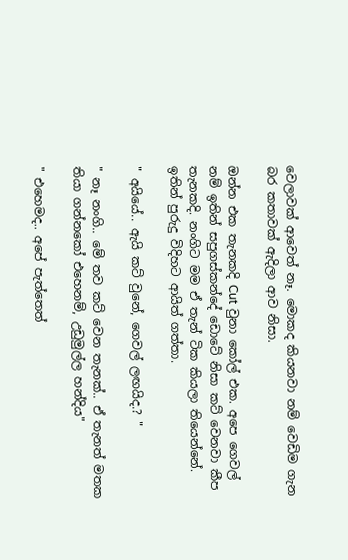වෙලාවක් ආවෙත් නෑ. මොකද කියනවා නම් වෙඩිම ගැන බර කතාවක් ඇදිලා ආව නිසා.

ඔන්න එක තැනකදි Cut වුනා කෝල් එක. අපෙ ගෙවල් නම් ඉතින් සපුගස්කන්දේ ඩොටේ නිසා කට් වෙනවා කීප තැනකදි. නංගිට මම ඒ තැන් ටික කියලා තියෙන්නේ. ඉතින් පුරුදු විදිහට ආයිත් ගත්තා.

" අයියේ.. ඇයි කට් වුනේ, ගෙවල් ලඟයිද.? "

" නෑ නංගි.. මේ තව කට් වෙන තැනක්.. ඒ තැනත් මතක තියා ගන්නකෝ එහෙනම්, උඩුමුල්ල හන්දිය"

" එහෙමද.. අපේ පැත්තෙත්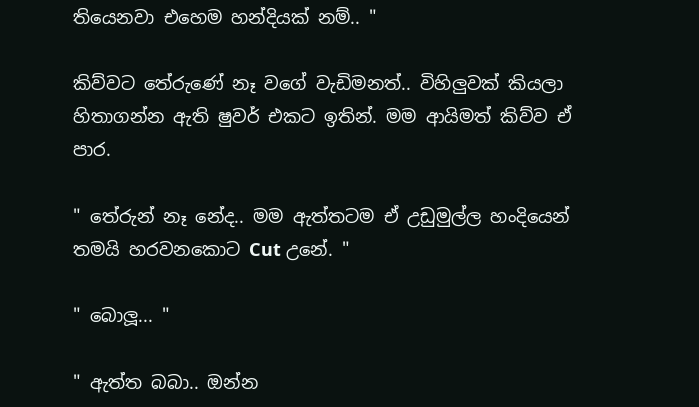තියෙනවා එහෙම හන්දියක් නම්.. "

කිව්වට තේරුණේ නෑ වගේ වැඩිමනත්.. විහිලුවක් කියලා හිතාගන්න ඇති ෂුවර් එකට ඉතින්. මම ආයිමත් කිව්ව ඒ පාර.

" තේරුන් නෑ නේද.. මම ඇත්තටම ඒ උඩුමුල්ල හංදියෙන් තමයි හරවනකොට Cut උනේ. "

" බොලූ... "

" ඇත්ත බබා.. ඔන්න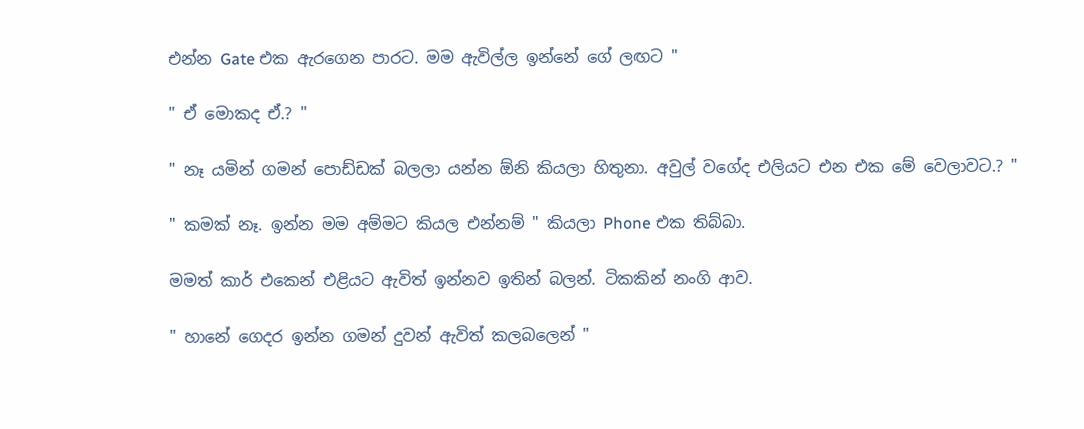එන්න Gate එක ඇරගෙන පාරට. මම ඇවිල්ල ඉන්නේ ගේ ලඟට "

" ඒ මොකද ඒ.? "

" නෑ යමින් ගමන් පොඩ්ඩක් බලලා යන්න ඕනි කියලා හිතුනා. අවුල් වගේද එලියට එන එක මේ වෙලාවට.? "

" කමක් නෑ. ඉන්න මම අම්මට කියල එන්නම් " කියලා Phone එක තිබ්බා.

මමත් කාර් එකෙන් එළියට ඇවිත් ඉන්නව ඉතින් බලන්. ටිකකින් නංගි ආව.

" හානේ ගෙදර ඉන්න ගමන් දුවන් ඇවිත් කලබලෙන් "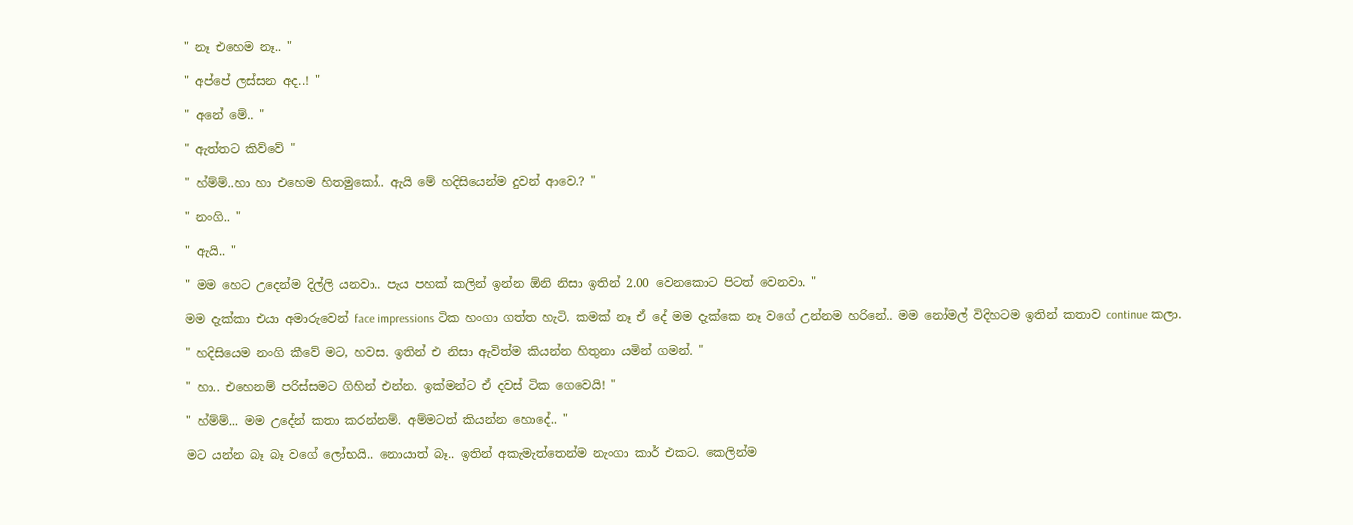" නෑ එහෙම නෑ.. "

" අප්පේ ලස්සන අද..! "

" අනේ මේ.. "

" ඇත්තට කිව්වේ "

" හ්ම්ම්..හා හා එහෙම හිතමුකෝ.. ඇයි මේ හදිසියෙන්ම දුවන් ආවෙ.? "

" නංගි.. "

" ඇයි.. "

" මම හෙට උදෙන්ම දිල්ලි යනවා.. පැය පහක් කලින් ඉන්න ඕනි නිසා ඉතින් 2.00 වෙනකොට පිටත් වෙනවා. "

මම දැක්කා එයා අමාරුවෙන් face impressions ටික හංගා ගත්ත හැටි. කමක් නෑ ඒ දේ මම දැක්කෙ නෑ වගේ උන්නම හරිනේ.. මම නෝමල් විදිහටම ඉතින් කතාව continue කලා.

" හදිසියෙම නංගි කීවේ මට, හවස. ඉතින් එ නිසා ඇවිත්ම කියන්න හිතුනා යමින් ගමන්. "

" හා.. එහෙනම් පරිස්සමට ගිහින් එන්න. ඉක්මන්ට ඒ දවස් ටික ගෙවෙයි! "

" හ්ම්ම්... මම උදේන් කතා කරන්නම්. අම්මටත් කියන්න හොදේ.. "

මට යන්න බෑ බෑ වගේ ලෝභයි.. නොයාත් බෑ.. ඉතින් අකැමැත්තෙන්ම නැංගා කාර් එකට. කෙලින්ම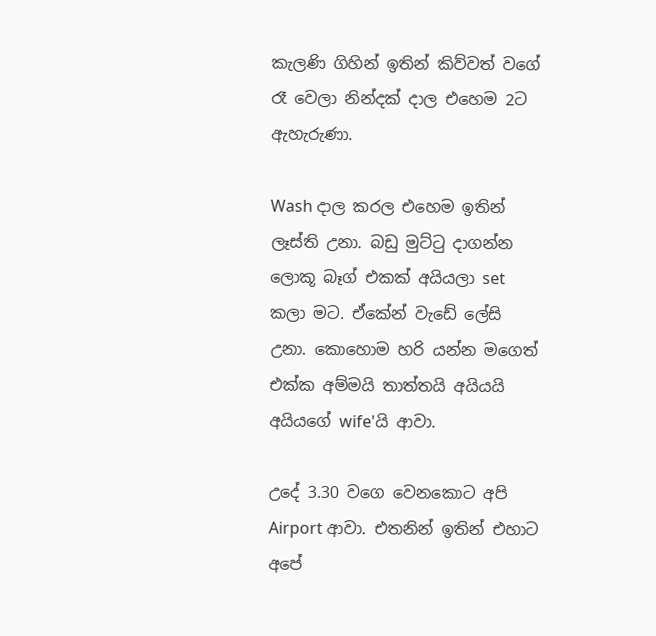කැලණි ගිහින් ඉතින් කිව්වත් වගේ රෑ වෙලා නින්දක් දාල එහෙම 2ට ඇහැරුණා.

Wash දාල කරල එහෙම ඉතින් ලෑස්ති උනා. බඩු මුට්ටු දාගන්න ලොකූ බෑග් එකක් අයියලා set කලා මට. ඒකේන් වැඩේ ලේසි උනා. කොහොම හරි යන්න මගෙත් එක්ක අම්මයි තාත්තයි අයියයි අයියගේ wife'යි ආවා.

උදේ 3.30 වගෙ වෙනකොට අපි Airport ආවා. එතනින් ඉතින් එහාට අපේ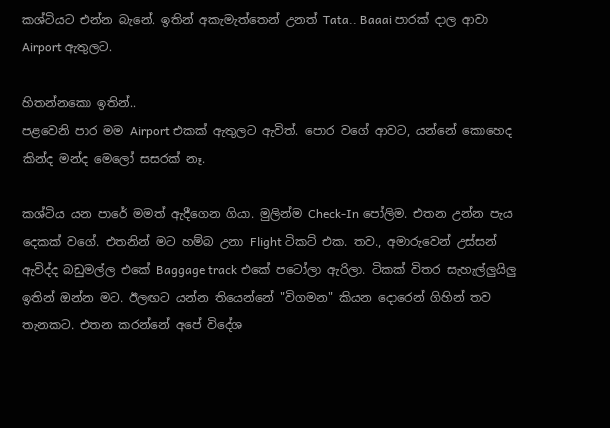කශ්ටියට එන්න බැනේ. ඉතින් අකැමැත්තෙන් උනත් Tata.. Baaai පාරක් දාල ආවා Airport ඇතුලට.

හිතන්නකො ඉතින්..
පළවෙනි පාර මම Airport එකක් ඇතුලට ඇවිත්. පොර වගේ ආවට, යන්නේ කොහෙද කින්ද මන්ද මෙලෝ සසරක් නෑ.

කශ්ටිය යන පාරේ මමත් ඇදීගෙන ගියා. මුලින්ම Check-In පෝලිම. එතන උන්න පැය දෙකක් වගේ. එතනින් මට හම්බ උනා Flight ටිකට් එක. තව., අමාරුවෙන් උස්සන් ඇවිද්ද බඩුමල්ල එකේ Baggage track එකේ පටෝලා ඇරිලා. ටිකක් විතර සැහැල්ලුයිලු ඉතින් ඔන්න මට. ඊලඟට යන්න තියෙන්නේ "විගමන" කියන දොරෙන් ගිහින් තව තැනකට. එතන කරන්නේ අපේ විදේශ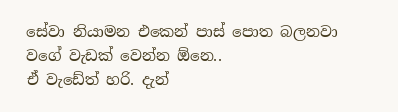සේවා නියාමන එකෙන් පාස් පොත බලනවා වගේ වැඩක් වෙන්න ඕනෙ..
ඒ වැඩේත් හරි. දැන්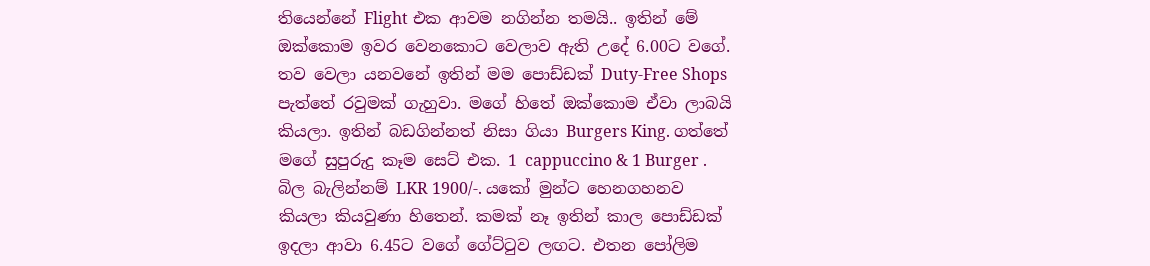තියෙන්නේ Flight එක ආවම නගින්න තමයි.. ඉතින් මේ ඔක්කොම ඉවර වෙනකොට වෙලාව ඇති උදේ 6.00ට වගේ. තව වෙලා යනවනේ ඉතින් මම පොඩ්ඩක් Duty-Free Shops පැත්තේ රවුමක් ගැහුවා. මගේ හිතේ ඔක්කොම ඒවා ලාබයි කියලා. ඉතින් බඩගින්නත් නිසා ගියා Burgers King. ගත්තේ මගේ සුපුරුදු කෑම සෙට් එක. 1 cappuccino & 1 Burger . බිල බැලින්නම් LKR 1900/-. යකෝ මුන්ට හෙනගහනව කියලා කියවුණා හිතෙන්. කමක් නෑ ඉතින් කාල පොඩ්ඩක් ඉදලා ආවා 6.45ට වගේ ගේට්ටුව ලඟට. එතන පෝලිම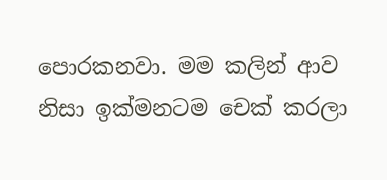පොරකනවා. මම කලින් ආව නිසා ඉක්මනටම චෙක් කරලා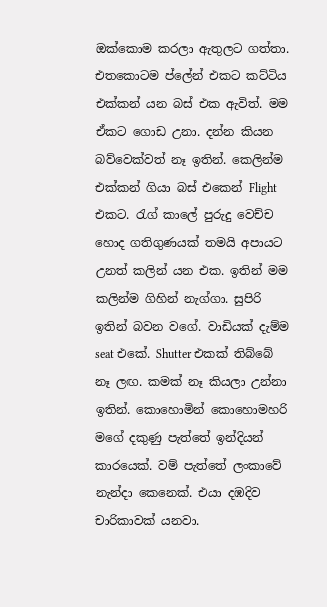ඔක්කොම කරලා ඇතුලට ගත්තා. එතකොටම ප්ලේන් එකට කට්ටිය එක්කන් යන බස් එක ඇවිත්. මම ඒකට ගොඩ උනා. දන්න කියන බව්වෙක්වත් නෑ ඉතින්. කෙලින්ම එක්කන් ගියා බස් එකෙන් Flight එකට. රැග් කාලේ පුරුදු වෙච්ච හොද ගතිගුණයක් තමයි අපායට උනත් කලින් යන එක. ඉතින් මම කලින්ම ගිහින් නැග්ගා. සුපිරි ඉතින් බවන වගේ. වාඩියක් දැම්ම seat එකේ. Shutter එකක් තිබ්බේ නෑ ලඟ. කමක් නෑ කියලා උන්නා ඉතින්. කොහොමින් කොහොමහරි මගේ දකුණු පැත්තේ ඉන්දියන් කාරයෙක්. වම් පැත්තේ ලංකාවේ නැන්දා කෙනෙක්. එයා දඹදිව චාරිකාවක් යනවා.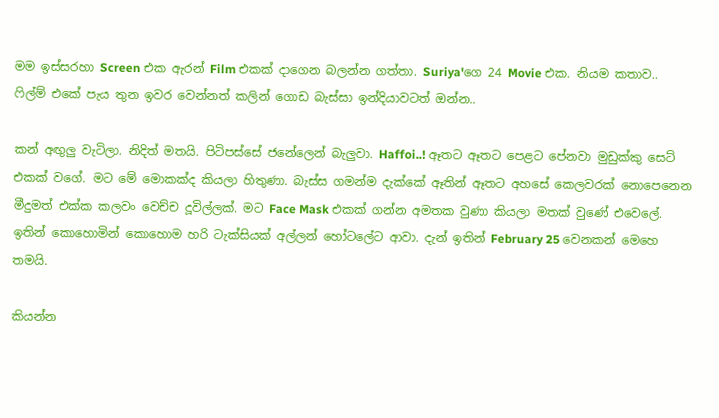මම ඉස්සරහා Screen එක ඇරන් Film එකක් දාගෙන බලන්න ගත්තා. Suriya'ගෙ 24 Movie එක. නියම කතාව.. ෆිල්ම් එකේ පැය තුන ඉවර වෙන්නත් කලින් ගොඩ බැස්සා ඉන්දියාවටත් ඔන්න..

කන් අඟුලු වැටිලා. නිදිත් මතයි. පිටිපස්සේ ජනේලෙන් බැලුවා. Haffoi..! ඈතට ඈතට පෙළට පේනවා මුඩුක්කු සෙට් එකක් වගේ. මට මේ මොකක්ද කියලා හිතුණා. බැස්ස ගමන්ම දැක්කේ ඈතින් ඈතට අහසේ කෙලවරක් නොපෙනෙන මීදුමත් එක්ක කලවං වෙච්ච දූවිල්ලක්. මට Face Mask එකක් ගන්න අමතක වුණා කියලා මතක් වුණේ එවෙලේ. ඉතින් කොහොමින් කොහොම හරි ටැක්සියක් අල්ලන් හෝටලේට ආවා. දැන් ඉතින් February 25 වෙනකන් මෙහෙ තමයි.

කියන්න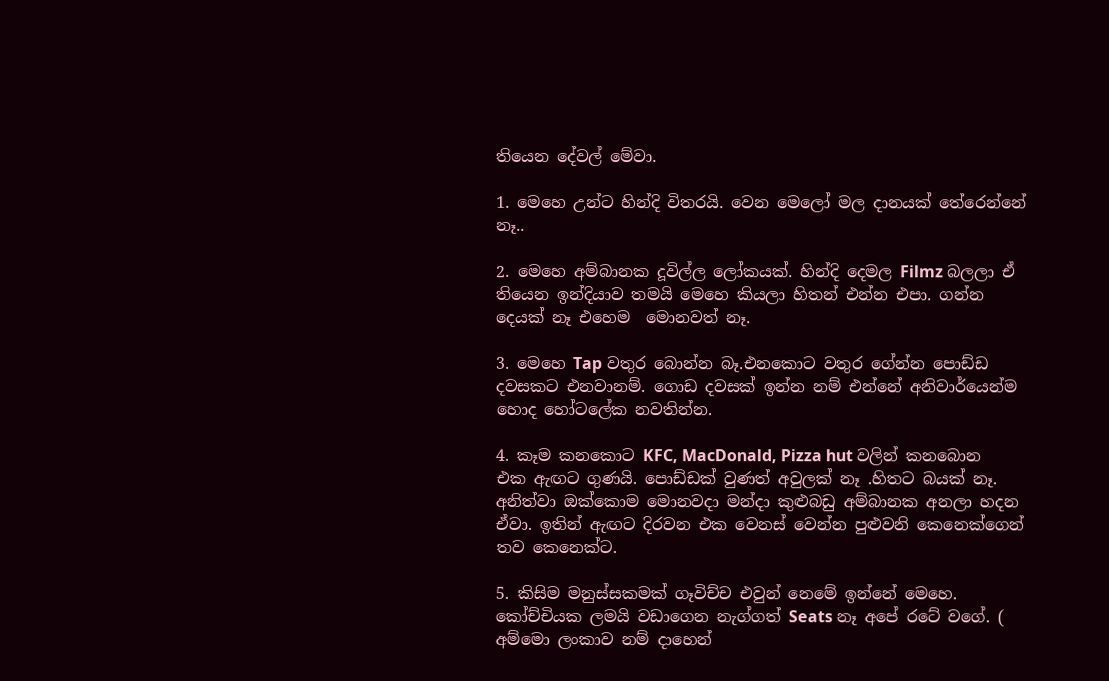තියෙන දේවල් මේවා.

1. මෙහෙ උන්ට හින්දි විතරයි. වෙන මෙලෝ මල දානයක් තේරෙන්නේ නෑ..

2. මෙහෙ අම්බානක දූවිල්ල ලෝකයක්. හින්දි දෙමල Filmz බලලා ඒ තියෙන ඉන්දියාව තමයි මෙහෙ කියලා හිතන් එන්න එපා. ගන්න දෙයක් නෑ එහෙම  මොනවත් නෑ.

3. මෙහෙ Tap වතුර බොන්න බෑ.එනකොට වතුර ගේන්න පොඩ්ඩ දවසකට එනවානම්. ගොඩ දවසක් ඉන්න නම් එන්නේ අනිවාර්යෙන්ම හොද හෝටලේක නවතින්න.

4. කෑම කනකොට KFC, MacDonald, Pizza hut වලින් කනබොන එක ඇඟට ගුණයි. පොඩ්ඩක් වුණත් අවුලක් නෑ .හිතට බයක් නෑ. අනිත්වා ඔක්කොම මොනවදා මන්දා කුළුබඩු අම්බානක අනලා හදන ඒවා. ඉතින් ඇඟට දිරවන එක වෙනස් වෙන්න පුළුවනි කෙනෙක්ගෙන් තව කෙනෙක්ට.

5. කිසිම මනුස්සකමක් ගෑවිච්ච එවුන් නෙමේ ඉන්නේ මෙහෙ. කෝච්චියක ලමයි වඩාගෙන නැග්ගත් Seats නෑ අපේ රටේ වගේ. ( අම්මො ලංකාව නම් දාහෙන්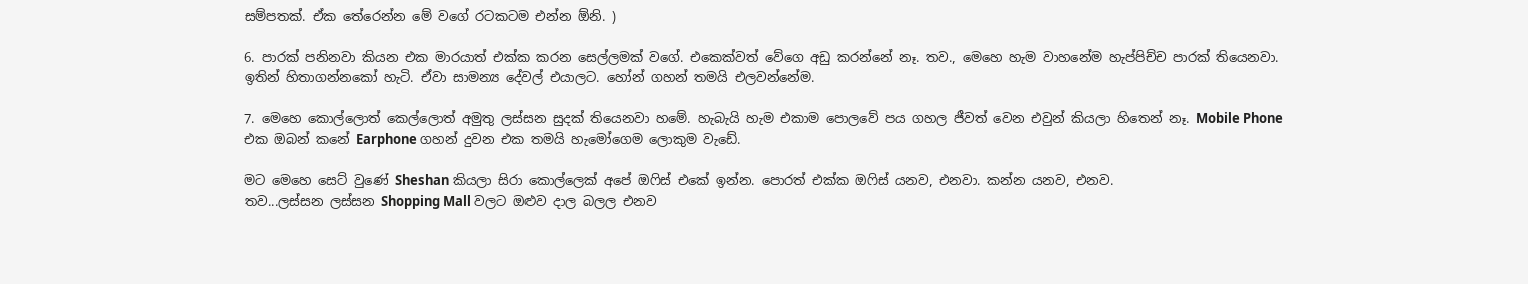සම්පතක්. ඒක තේරෙන්න මේ වගේ රටකටම එන්න ඕනි. )

6. පාරක් පනිනවා කියන එක මාරයාත් එක්ක කරන සෙල්ලමක් වගේ. එකෙක්වත් වේගෙ අඩු කරන්නේ නෑ. තව., මෙහෙ හැම වාහනේම හැප්පිච්ච පාරක් තියෙනවා. ඉතින් හිතාගන්නකෝ හැටි. ඒවා සාමන්‍ය දේවල් එයාලට. හෝන් ගහන් තමයි එලවන්නේම.

7. මෙහෙ කොල්ලොත් කෙල්ලොත් අමුතු ලස්සන සුදක් තියෙනවා හමේ. හැබැයි හැම එකාම පොලවේ පය ගහල ජීවත් වෙන එවුන් කියලා හිතෙන් නෑ. Mobile Phone එක ඔබන් කනේ Earphone ගහන් දුවන එක තමයි හැමෝගෙම ලොකුම වැඩේ.

මට මෙහෙ සෙට් වුණේ Sheshan කියලා සිරා කොල්ලෙක් අපේ ඔෆිස් එකේ ඉන්න. පොරත් එක්ක ඔෆිස් යනව, එනවා. කන්න යනව, එනව.
තව...ලස්සන ලස්සන Shopping Mall වලට ඔළුව දාල බලල එනව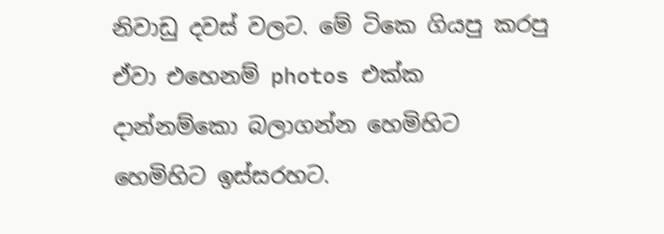නිවාඩු දවස් වලට. මේ ටිකෙ ගියපු කරපු ඒවා එහෙනම් photos එක්ක දාන්නම්කො බලාගන්න හෙමිහිට හෙමිහිට ඉස්සරහට.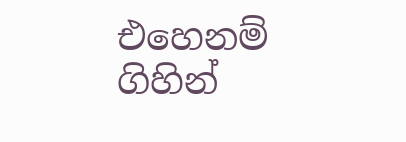එහෙනම් ගිහින්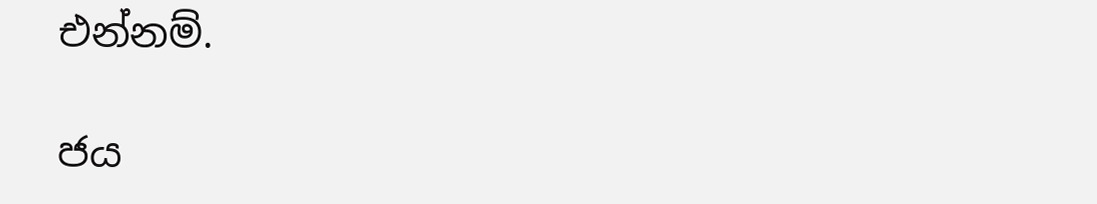එන්නම්.

ජය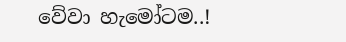වේවා හැමෝටම..!